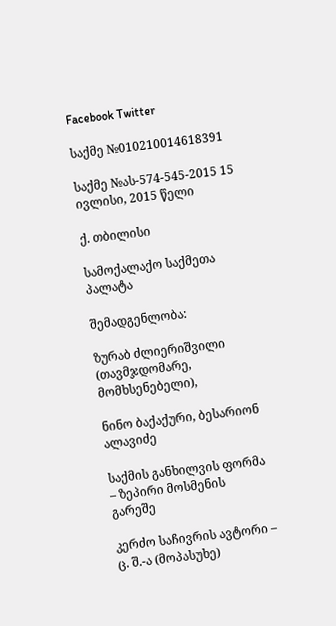Facebook Twitter

საქმე №010210014618391

საქმე №ას-574-545-2015 15 ივლისი, 2015 წელი

ქ. თბილისი

სამოქალაქო საქმეთა პალატა

შემადგენლობა:

ზურაბ ძლიერიშვილი (თავმჯდომარე, მომხსენებელი),

ნინო ბაქაქური, ბესარიონ ალავიძე

საქმის განხილვის ფორმა – ზეპირი მოსმენის გარეშე

კერძო საჩივრის ავტორი – ც. შ.-ა (მოპასუხე)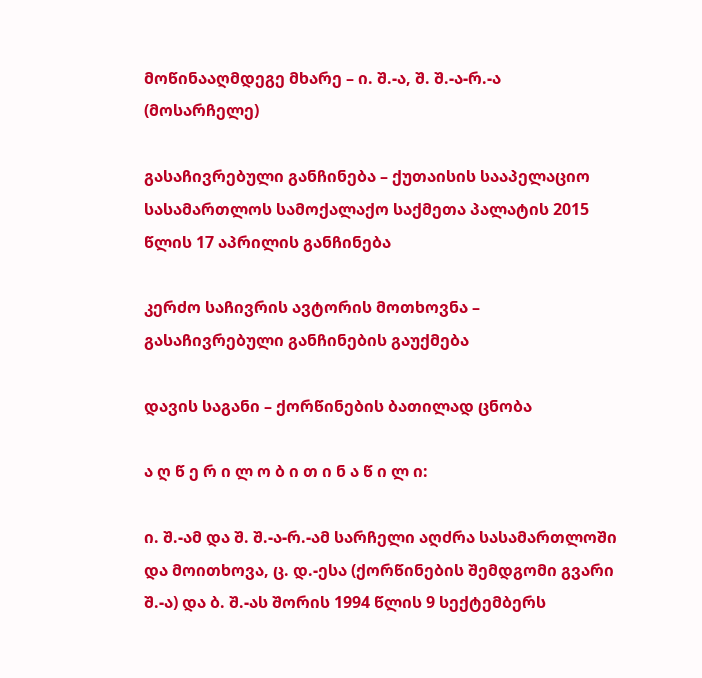მოწინააღმდეგე მხარე – ი. შ.-ა, შ. შ.-ა-რ.-ა (მოსარჩელე)

გასაჩივრებული განჩინება – ქუთაისის სააპელაციო სასამართლოს სამოქალაქო საქმეთა პალატის 2015 წლის 17 აპრილის განჩინება

კერძო საჩივრის ავტორის მოთხოვნა – გასაჩივრებული განჩინების გაუქმება

დავის საგანი – ქორწინების ბათილად ცნობა

ა ღ წ ე რ ი ლ ო ბ ი თ ი ნ ა წ ი ლ ი:

ი. შ.-ამ და შ. შ.-ა-რ.-ამ სარჩელი აღძრა სასამართლოში და მოითხოვა, ც. დ.-ესა (ქორწინების შემდგომი გვარი შ.-ა) და ბ. შ.-ას შორის 1994 წლის 9 სექტემბერს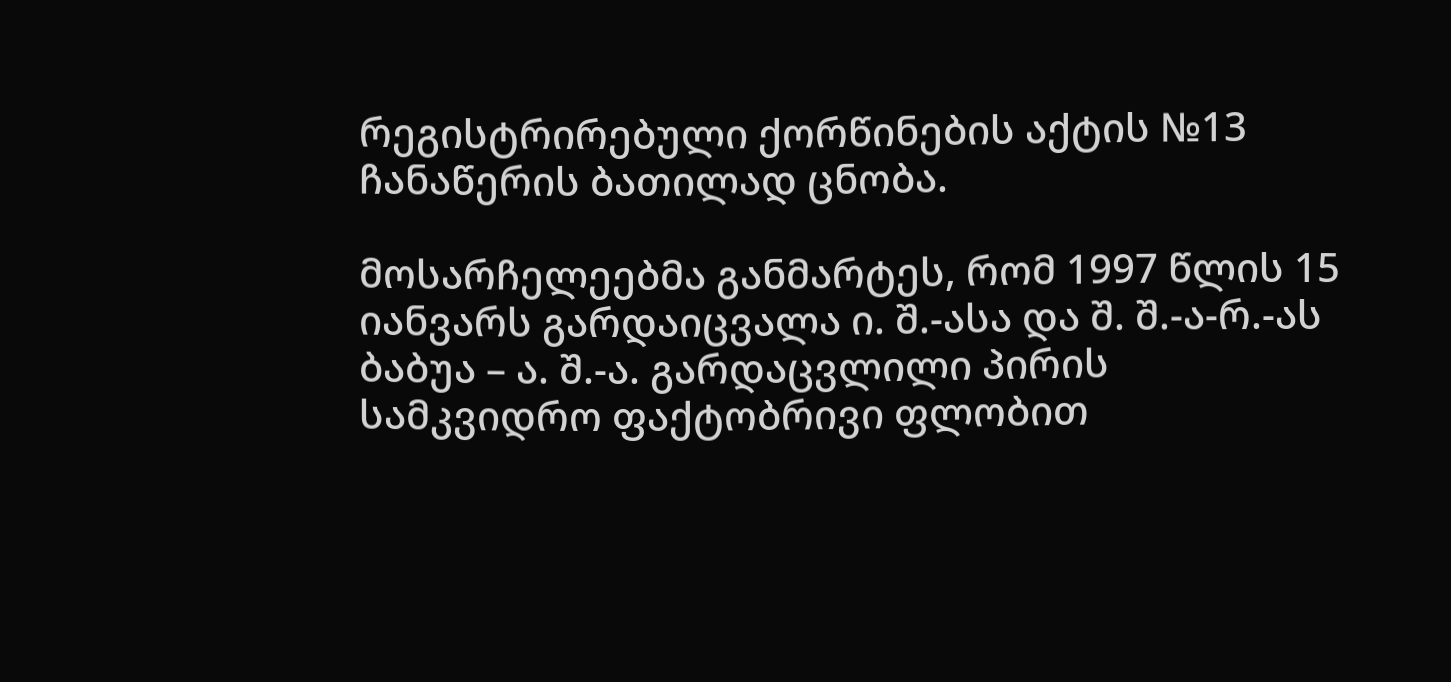რეგისტრირებული ქორწინების აქტის №13 ჩანაწერის ბათილად ცნობა.

მოსარჩელეებმა განმარტეს, რომ 1997 წლის 15 იანვარს გარდაიცვალა ი. შ.-ასა და შ. შ.-ა-რ.-ას ბაბუა – ა. შ.-ა. გარდაცვლილი პირის სამკვიდრო ფაქტობრივი ფლობით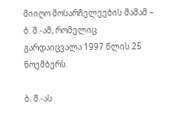მიიღო მოსარჩელეების მამამ – ბ. შ.-ამ, რომელიც გარდაიცვალა 1997 წლის 25 ნოემბერს.

ბ. შ.-ას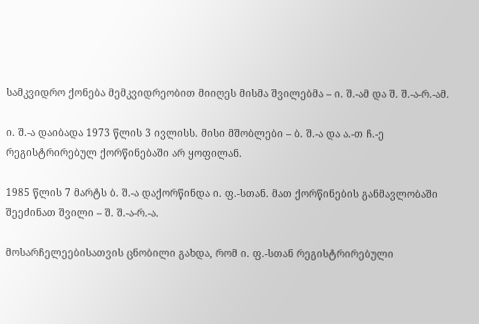სამკვიდრო ქონება მემკვიდრეობით მიიღეს მისმა შვილებმა – ი. შ.-ამ და შ. შ.-ა-რ.-ამ.

ი. შ.-ა დაიბადა 1973 წლის 3 ივლისს. მისი მშობლები – ბ. შ.-ა და ა.-თ ჩ.-ე რეგისტრირებულ ქორწინებაში არ ყოფილან.

1985 წლის 7 მარტს ბ. შ.-ა დაქორწინდა ი. ფ.-სთან. მათ ქორწინების განმავლობაში შეეძინათ შვილი – შ. შ.-ა-რ.-ა.

მოსარჩელეებისათვის ცნობილი გახდა, რომ ი. ფ.-სთან რეგისტრირებული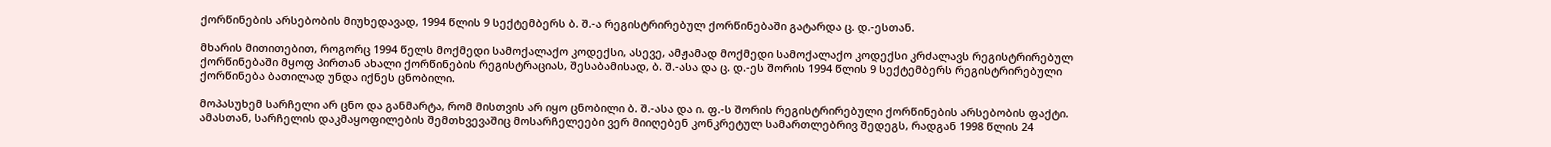ქორწინების არსებობის მიუხედავად, 1994 წლის 9 სექტემბერს ბ. შ.-ა რეგისტრირებულ ქორწინებაში გატარდა ც. დ.-ესთან.

მხარის მითითებით, როგორც 1994 წელს მოქმედი სამოქალაქო კოდექსი, ასევე, ამჟამად მოქმედი სამოქალაქო კოდექსი კრძალავს რეგისტრირებულ ქორწინებაში მყოფ პირთან ახალი ქორწინების რეგისტრაციას, შესაბამისად, ბ. შ.-ასა და ც. დ.-ეს შორის 1994 წლის 9 სექტემბერს რეგისტრირებული ქორწინება ბათილად უნდა იქნეს ცნობილი.

მოპასუხემ სარჩელი არ ცნო და განმარტა, რომ მისთვის არ იყო ცნობილი ბ. შ.-ასა და ი. ფ.-ს შორის რეგისტრირებული ქორწინების არსებობის ფაქტი. ამასთან, სარჩელის დაკმაყოფილების შემთხვევაშიც მოსარჩელეები ვერ მიიღებენ კონკრეტულ სამართლებრივ შედეგს, რადგან 1998 წლის 24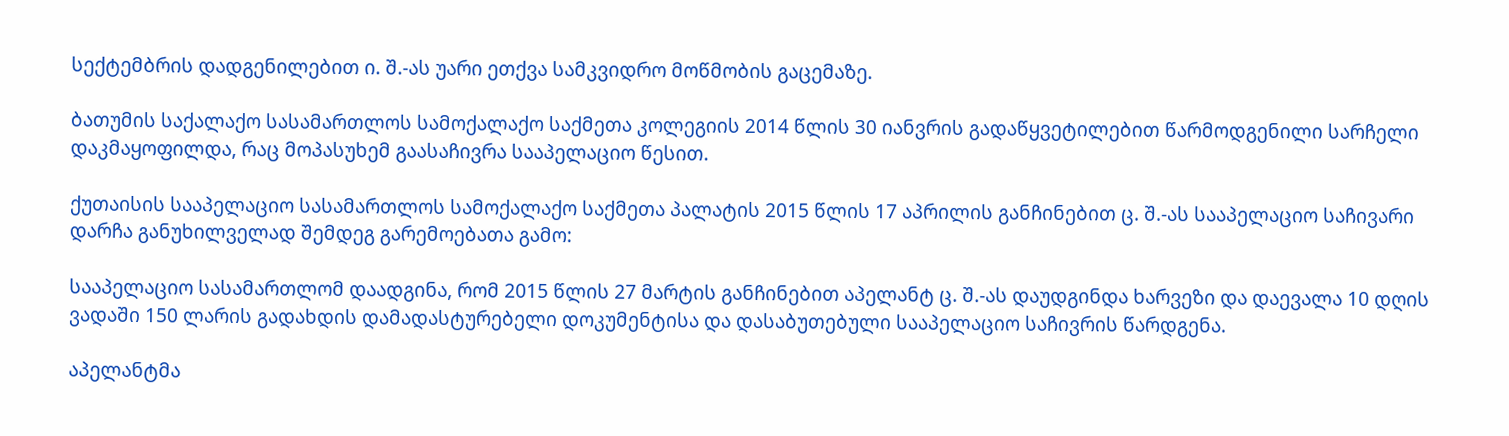სექტემბრის დადგენილებით ი. შ.-ას უარი ეთქვა სამკვიდრო მოწმობის გაცემაზე.

ბათუმის საქალაქო სასამართლოს სამოქალაქო საქმეთა კოლეგიის 2014 წლის 30 იანვრის გადაწყვეტილებით წარმოდგენილი სარჩელი დაკმაყოფილდა, რაც მოპასუხემ გაასაჩივრა სააპელაციო წესით.

ქუთაისის სააპელაციო სასამართლოს სამოქალაქო საქმეთა პალატის 2015 წლის 17 აპრილის განჩინებით ც. შ.-ას სააპელაციო საჩივარი დარჩა განუხილველად შემდეგ გარემოებათა გამო:

სააპელაციო სასამართლომ დაადგინა, რომ 2015 წლის 27 მარტის განჩინებით აპელანტ ც. შ.-ას დაუდგინდა ხარვეზი და დაევალა 10 დღის ვადაში 150 ლარის გადახდის დამადასტურებელი დოკუმენტისა და დასაბუთებული სააპელაციო საჩივრის წარდგენა.

აპელანტმა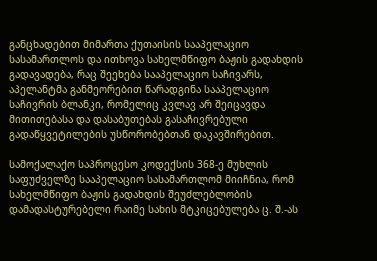განცხადებით მიმართა ქუთაისის სააპელაციო სასამართლოს და ითხოვა სახელმწიფო ბაჟის გადახდის გადავადება, რაც შეეხება სააპელაციო საჩივარს, აპელანტმა განმეორებით წარადგინა სააპელაციო საჩივრის ბლანკი, რომელიც კვლავ არ შეიცავდა მითითებასა და დასაბუთებას გასაჩივრებული გადაწყვეტილების უსწორობებთან დაკავშირებით.

სამოქალაქო საპროცესო კოდექსის 368-ე მუხლის საფუძველზე სააპელაციო სასამართლომ მიიჩნია, რომ სახელმწიფო ბაჟის გადახდის შეუძლებლობის დამადასტურებელი რაიმე სახის მტკიცებულება ც. შ.-ას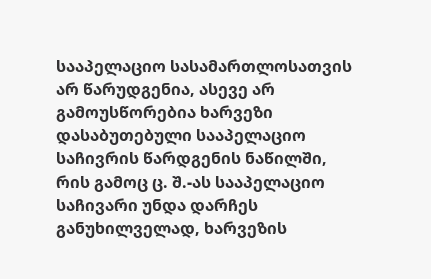სააპელაციო სასამართლოსათვის არ წარუდგენია, ასევე არ გამოუსწორებია ხარვეზი დასაბუთებული სააპელაციო საჩივრის წარდგენის ნაწილში, რის გამოც ც. შ.-ას სააპელაციო საჩივარი უნდა დარჩეს განუხილველად, ხარვეზის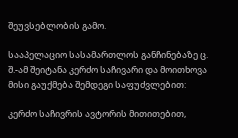შეუვსებლობის გამო.

სააპელაციო სასამართლოს განჩინებაზე ც. შ.-ამ შეიტანა კერძო საჩივარი და მოითხოვა მისი გაუქმება შემდეგი საფუძვლებით:

კერძო საჩივრის ავტორის მითითებით,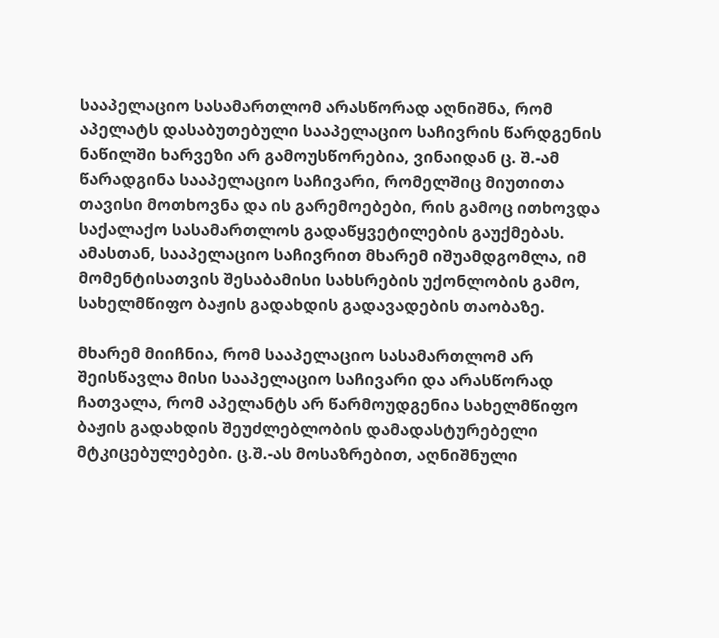სააპელაციო სასამართლომ არასწორად აღნიშნა, რომ აპელატს დასაბუთებული სააპელაციო საჩივრის წარდგენის ნაწილში ხარვეზი არ გამოუსწორებია, ვინაიდან ც. შ.-ამ წარადგინა სააპელაციო საჩივარი, რომელშიც მიუთითა თავისი მოთხოვნა და ის გარემოებები, რის გამოც ითხოვდა საქალაქო სასამართლოს გადაწყვეტილების გაუქმებას. ამასთან, სააპელაციო საჩივრით მხარემ იშუამდგომლა, იმ მომენტისათვის შესაბამისი სახსრების უქონლობის გამო, სახელმწიფო ბაჟის გადახდის გადავადების თაობაზე.

მხარემ მიიჩნია, რომ სააპელაციო სასამართლომ არ შეისწავლა მისი სააპელაციო საჩივარი და არასწორად ჩათვალა, რომ აპელანტს არ წარმოუდგენია სახელმწიფო ბაჟის გადახდის შეუძლებლობის დამადასტურებელი მტკიცებულებები. ც.შ.-ას მოსაზრებით, აღნიშნული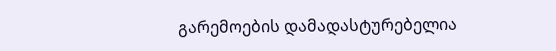გარემოების დამადასტურებელია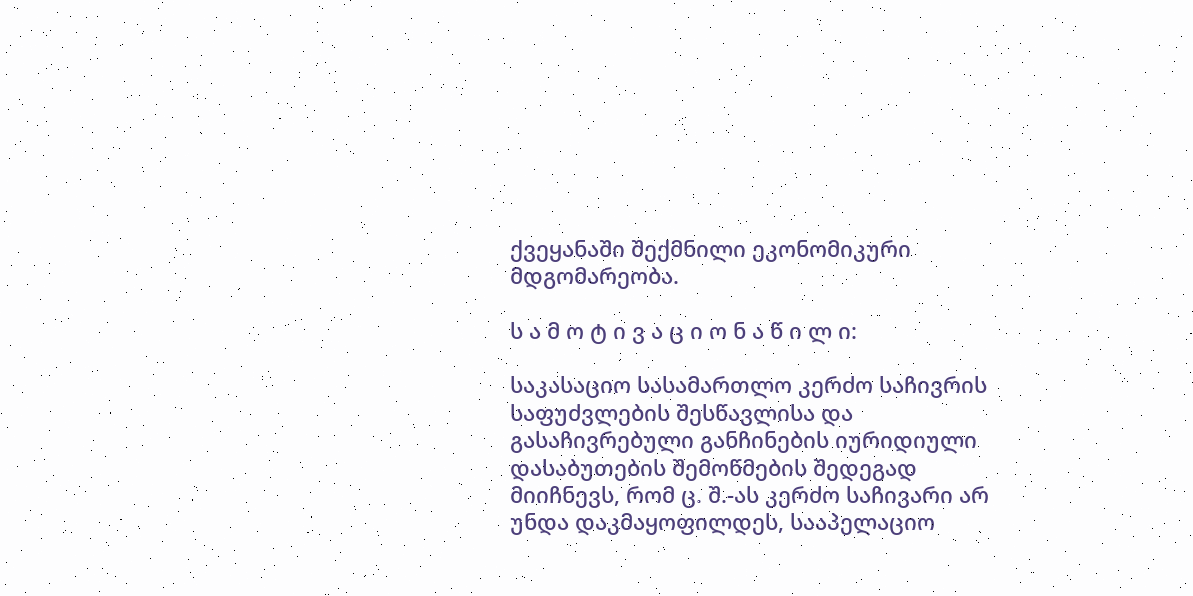ქვეყანაში შექმნილი ეკონომიკური მდგომარეობა.

ს ა მ ო ტ ი ვ ა ც ი ო ნ ა წ ი ლ ი:

საკასაციო სასამართლო კერძო საჩივრის საფუძვლების შესწავლისა და გასაჩივრებული განჩინების იურიდიული დასაბუთების შემოწმების შედეგად მიიჩნევს, რომ ც. შ.-ას კერძო საჩივარი არ უნდა დაკმაყოფილდეს, სააპელაციო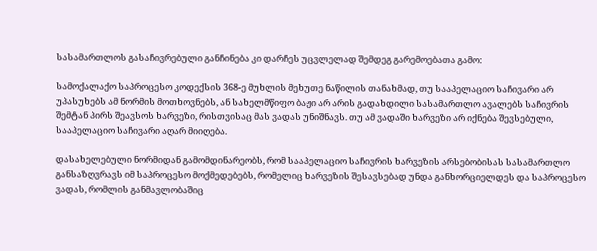სასამართლოს გასაჩივრებული განჩინება კი დარჩეს უცვლელად შემდეგ გარემოებათა გამო:

სამოქალაქო საპროცესო კოდექსის 368-ე მუხლის მეხუთე ნაწილის თანახმად, თუ სააპელაციო საჩივარი არ უპასუხებს ამ ნორმის მოთხოვნებს, ან სახელმწიფო ბაჟი არ არის გადახდილი სასამართლო ავალებს საჩივრის შემტან პირს შეავსოს ხარვეზი, რისთვისაც მას ვადას უნიშნავს. თუ ამ ვადაში ხარვეზი არ იქნება შევსებული, სააპელაციო საჩივარი აღარ მიიღება.

დასახელებული ნორმიდან გამომდინარეობს, რომ სააპელაციო საჩივრის ხარვეზის არსებობისას სასამართლო განსაზღვრავს იმ საპროცესო მოქმედებებს, რომელიც ხარვეზის შესავსებად უნდა განხორციელდეს და საპროცესო ვადას, რომლის განმავლობაშიც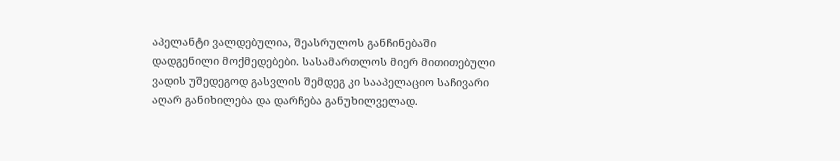აპელანტი ვალდებულია, შეასრულოს განჩინებაში დადგენილი მოქმედებები. სასამართლოს მიერ მითითებული ვადის უშედეგოდ გასვლის შემდეგ კი სააპელაციო საჩივარი აღარ განიხილება და დარჩება განუხილველად.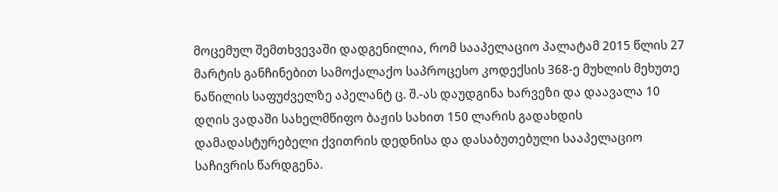მოცემულ შემთხვევაში დადგენილია, რომ სააპელაციო პალატამ 2015 წლის 27 მარტის განჩინებით სამოქალაქო საპროცესო კოდექსის 368-ე მუხლის მეხუთე ნაწილის საფუძველზე აპელანტ ც. შ.-ას დაუდგინა ხარვეზი და დაავალა 10 დღის ვადაში სახელმწიფო ბაჟის სახით 150 ლარის გადახდის დამადასტურებელი ქვითრის დედნისა და დასაბუთებული სააპელაციო საჩივრის წარდგენა.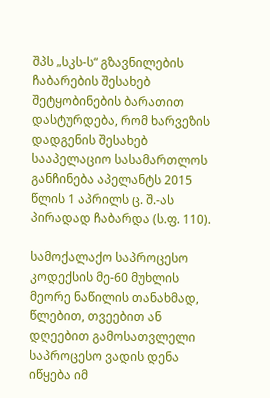შპს „სკს-ს“ გზავნილების ჩაბარების შესახებ შეტყობინების ბარათით დასტურდება, რომ ხარვეზის დადგენის შესახებ სააპელაციო სასამართლოს განჩინება აპელანტს 2015 წლის 1 აპრილს ც. შ.-ას პირადად ჩაბარდა (ს.ფ. 110).

სამოქალაქო საპროცესო კოდექსის მე-60 მუხლის მეორე ნაწილის თანახმად, წლებით, თვეებით ან დღეებით გამოსათვლელი საპროცესო ვადის დენა იწყება იმ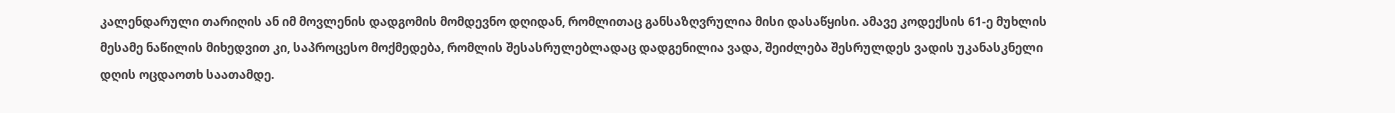კალენდარული თარიღის ან იმ მოვლენის დადგომის მომდევნო დღიდან, რომლითაც განსაზღვრულია მისი დასაწყისი. ამავე კოდექსის 61-ე მუხლის მესამე ნაწილის მიხედვით კი, საპროცესო მოქმედება, რომლის შესასრულებლადაც დადგენილია ვადა, შეიძლება შესრულდეს ვადის უკანასკნელი დღის ოცდაოთხ საათამდე.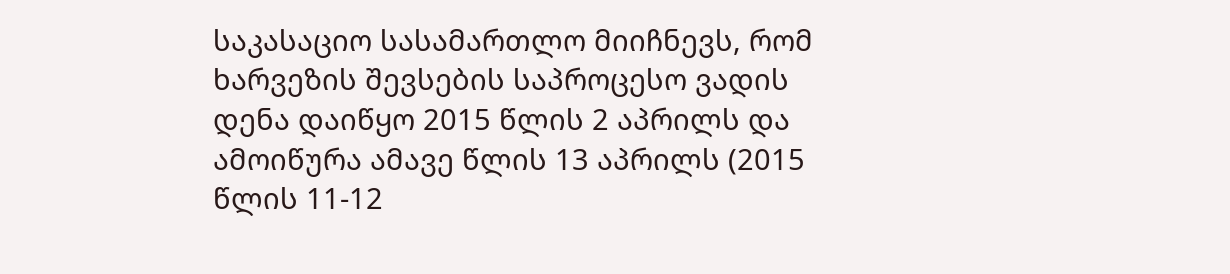საკასაციო სასამართლო მიიჩნევს, რომ ხარვეზის შევსების საპროცესო ვადის დენა დაიწყო 2015 წლის 2 აპრილს და ამოიწურა ამავე წლის 13 აპრილს (2015 წლის 11-12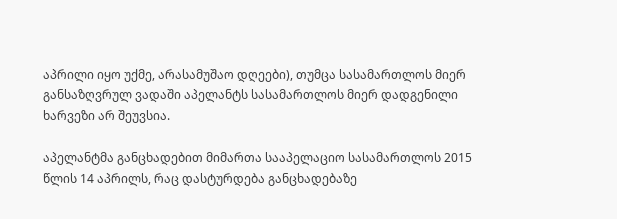აპრილი იყო უქმე, არასამუშაო დღეები), თუმცა სასამართლოს მიერ განსაზღვრულ ვადაში აპელანტს სასამართლოს მიერ დადგენილი ხარვეზი არ შეუვსია.

აპელანტმა განცხადებით მიმართა სააპელაციო სასამართლოს 2015 წლის 14 აპრილს, რაც დასტურდება განცხადებაზე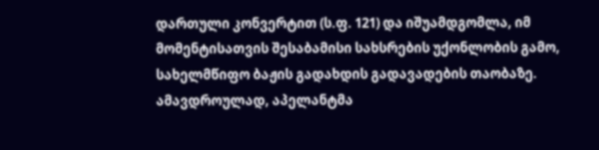დართული კონვერტით (ს.ფ. 121) და იშუამდგომლა, იმ მომენტისათვის შესაბამისი სახსრების უქონლობის გამო, სახელმწიფო ბაჟის გადახდის გადავადების თაობაზე. ამავდროულად, აპელანტმა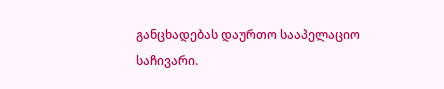განცხადებას დაურთო სააპელაციო საჩივარი.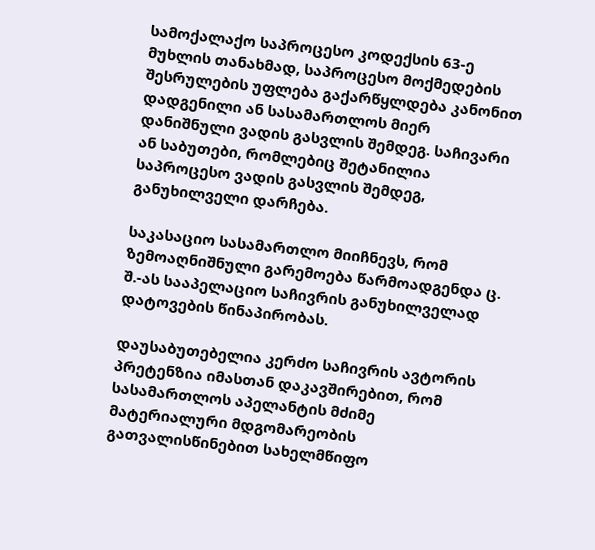სამოქალაქო საპროცესო კოდექსის 63-ე მუხლის თანახმად, საპროცესო მოქმედების შესრულების უფლება გაქარწყლდება კანონით დადგენილი ან სასამართლოს მიერ დანიშნული ვადის გასვლის შემდეგ. საჩივარი ან საბუთები, რომლებიც შეტანილია საპროცესო ვადის გასვლის შემდეგ, განუხილველი დარჩება.

საკასაციო სასამართლო მიიჩნევს, რომ ზემოაღნიშნული გარემოება წარმოადგენდა ც. შ.-ას სააპელაციო საჩივრის განუხილველად დატოვების წინაპირობას.

დაუსაბუთებელია კერძო საჩივრის ავტორის პრეტენზია იმასთან დაკავშირებით, რომ სასამართლოს აპელანტის მძიმე მატერიალური მდგომარეობის გათვალისწინებით სახელმწიფო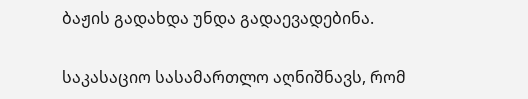ბაჟის გადახდა უნდა გადაევადებინა.

საკასაციო სასამართლო აღნიშნავს, რომ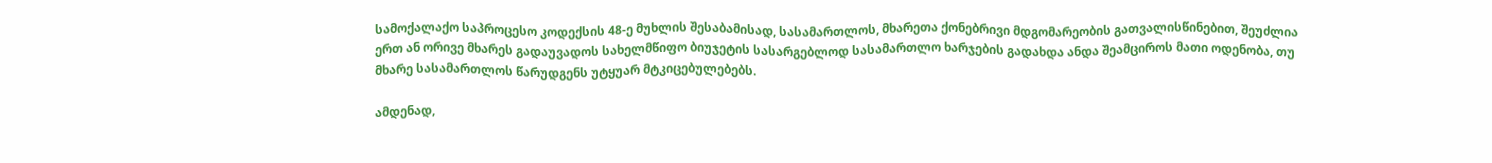სამოქალაქო საპროცესო კოდექსის 48-ე მუხლის შესაბამისად, სასამართლოს, მხარეთა ქონებრივი მდგომარეობის გათვალისწინებით, შეუძლია ერთ ან ორივე მხარეს გადაუვადოს სახელმწიფო ბიუჯეტის სასარგებლოდ სასამართლო ხარჯების გადახდა ანდა შეამციროს მათი ოდენობა, თუ მხარე სასამართლოს წარუდგენს უტყუარ მტკიცებულებებს.

ამდენად,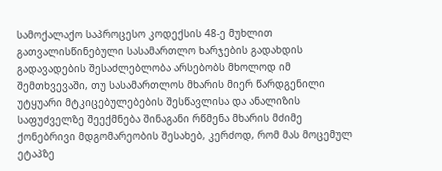სამოქალაქო საპროცესო კოდექსის 48-ე მუხლით გათვალისწინებული სასამართლო ხარჯების გადახდის გადავადების შესაძლებლობა არსებობს მხოლოდ იმ შემთხვევაში, თუ სასამართლოს მხარის მიერ წარდგენილი უტყუარი მტკიცებულებების შესწავლისა და ანალიზის საფუძველზე შეექმნება შინაგანი რწმენა მხარის მძიმე ქონებრივი მდგომარეობის შესახებ, კერძოდ, რომ მას მოცემულ ეტაპზე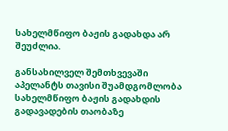სახელმწიფო ბაჟის გადახდა არ შეუძლია.

განსახილველ შემთხვევაში აპელანტს თავისი შუამდგომლობა სახელმწიფო ბაჟის გადახდის გადავადების თაობაზე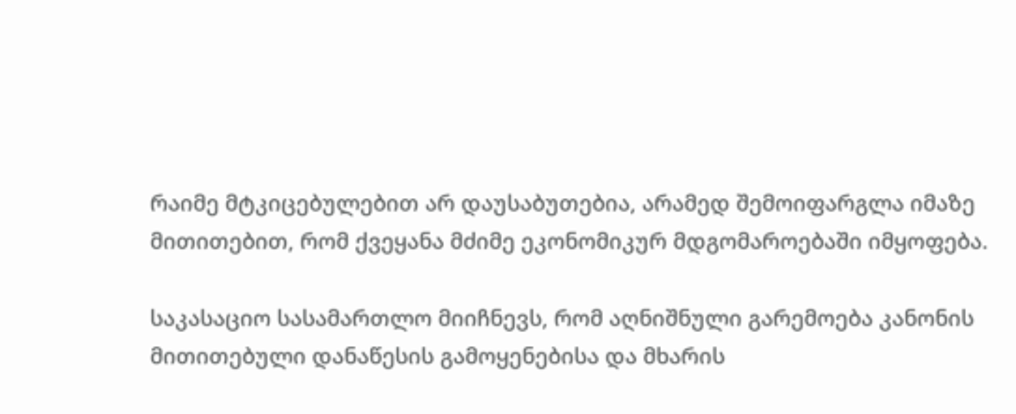რაიმე მტკიცებულებით არ დაუსაბუთებია, არამედ შემოიფარგლა იმაზე მითითებით, რომ ქვეყანა მძიმე ეკონომიკურ მდგომაროებაში იმყოფება.

საკასაციო სასამართლო მიიჩნევს, რომ აღნიშნული გარემოება კანონის მითითებული დანაწესის გამოყენებისა და მხარის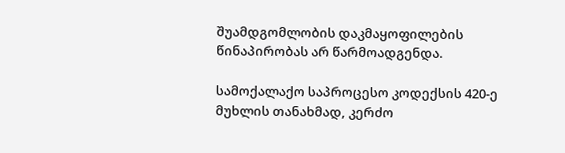შუამდგომლობის დაკმაყოფილების წინაპირობას არ წარმოადგენდა.

სამოქალაქო საპროცესო კოდექსის 420-ე მუხლის თანახმად, კერძო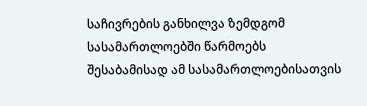საჩივრების განხილვა ზემდგომ სასამართლოებში წარმოებს შესაბამისად ამ სასამართლოებისათვის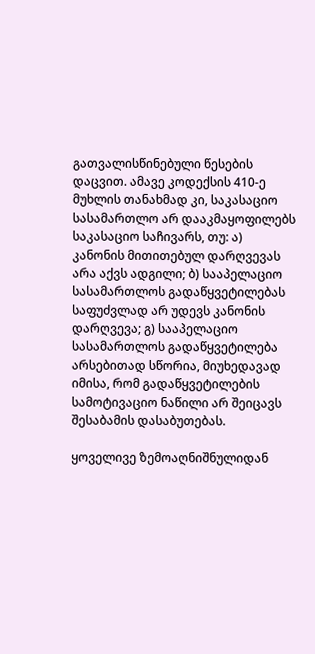გათვალისწინებული წესების დაცვით. ამავე კოდექსის 410-ე მუხლის თანახმად კი, საკასაციო სასამართლო არ დააკმაყოფილებს საკასაციო საჩივარს, თუ: ა) კანონის მითითებულ დარღვევას არა აქვს ადგილი; ბ) სააპელაციო სასამართლოს გადაწყვეტილებას საფუძვლად არ უდევს კანონის დარღვევა; გ) სააპელაციო სასამართლოს გადაწყვეტილება არსებითად სწორია, მიუხედავად იმისა, რომ გადაწყვეტილების სამოტივაციო ნაწილი არ შეიცავს შესაბამის დასაბუთებას.

ყოველივე ზემოაღნიშნულიდან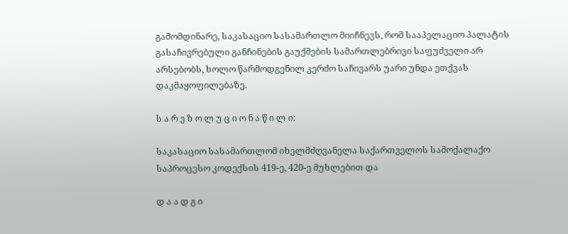გამომდინარე, საკასაციო სასამართლო მიიჩნევს, რომ სააპელაციო პალატის გასაჩივრებული განჩინების გაუქმების სამართლებრივი საფუძველი არ არსებობს, ხოლო წარმოდგენილ კერძო საჩივარს უარი უნდა ეთქვას დაკმაყოფილებაზე.

ს ა რ ე ზ ო ლ უ ც ი ო ნ ა წ ი ლ ი:

საკასაციო სასამართლომ იხელმძღვანელა საქართველოს სამოქალაქო საპროცესო კოდექსის 419-ე, 420-ე მუხლებით და

დ ა ა დ გ ი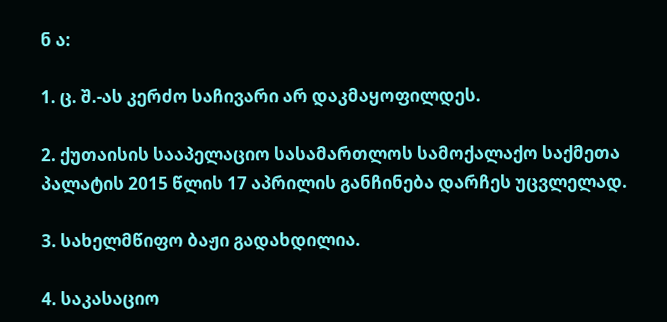ნ ა:

1. ც. შ.-ას კერძო საჩივარი არ დაკმაყოფილდეს.

2. ქუთაისის სააპელაციო სასამართლოს სამოქალაქო საქმეთა პალატის 2015 წლის 17 აპრილის განჩინება დარჩეს უცვლელად.

3. სახელმწიფო ბაჟი გადახდილია.

4. საკასაციო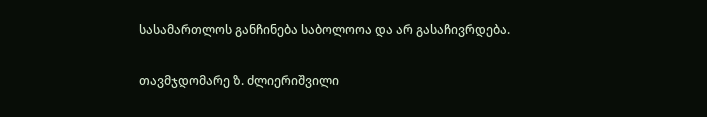სასამართლოს განჩინება საბოლოოა და არ გასაჩივრდება.

თავმჯდომარე ზ. ძლიერიშვილი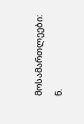მოსამართლეები: ნ.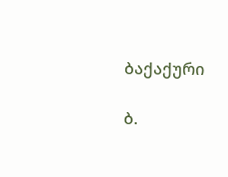ბაქაქური

ბ.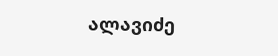ალავიძე